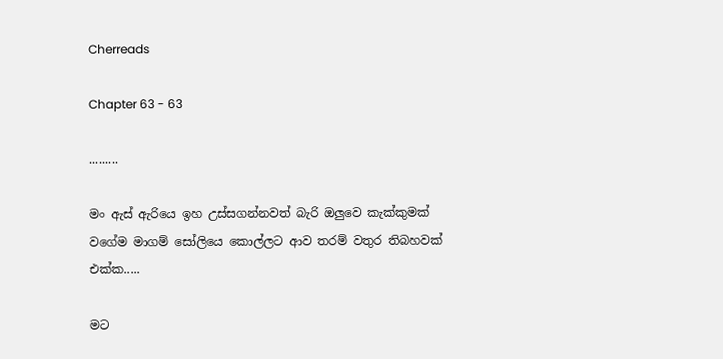Cherreads

Chapter 63 - 63

.........

මං ඇස් ඇරියෙ ඉහ උස්සගන්නවත් බැරි ඔලුවෙ කැක්කුමක් වගේම මාගම් සෝලියෙ කොල්ලට ආව තරම් වතුර තිබහවක් එක්ක.....

මට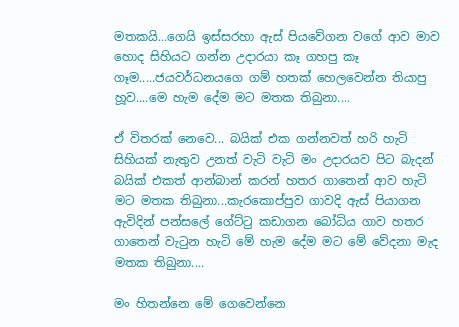මතකයි...ගෙයි ඉස්සරහා ඇස් පියවේගන වගේ ආව මාව හොද සිහියට ගන්න උදාරයා කෑ ගහපු කෑ ගෑම.....ජයවර්ධනයගෙ ගම් හතක් හෙලවෙන්න තියාපු හූව....මෙ හැම දේම මට මතක තිබුනා....

ඒ විතරක් නෙවෙ... බයික් එක ගන්නවත් හරි හැටි සිහියක් නැතුව උනත් වැටි වැටි මං උදාරයව පිට බැදන් බයික් එකත් ආන්බාන් කරන් හතර ගාතෙන් ආව හැටි මට මතක තිබුනා...කැරකොප්පුව ගාවදි ඇස් පියාගන ඇවිදින් පන්සලේ ගේට්ටු කඩාගන බෝධිය ගාව හතර ගාතෙන් වැටුන හැටි මේ හැම දේම මට මේ වේදනා මැද මතක තිබුනා....

මං හිතන්නෙ මේ ගෙවෙන්නෙ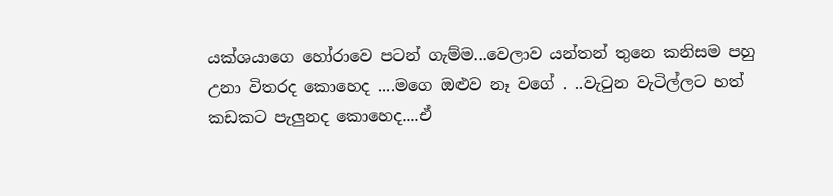යක්ශයාගෙ හෝරාවෙ පටන් ගැම්ම...වෙලාව යන්තන් තුනෙ කනිසම පහු උනා විතරද කොහෙද ....මගෙ ඔළුව නෑ වගේ . ..වැටුන වැටිල්ලට හත් කඩකට පැලුනද කොහෙද....ඒ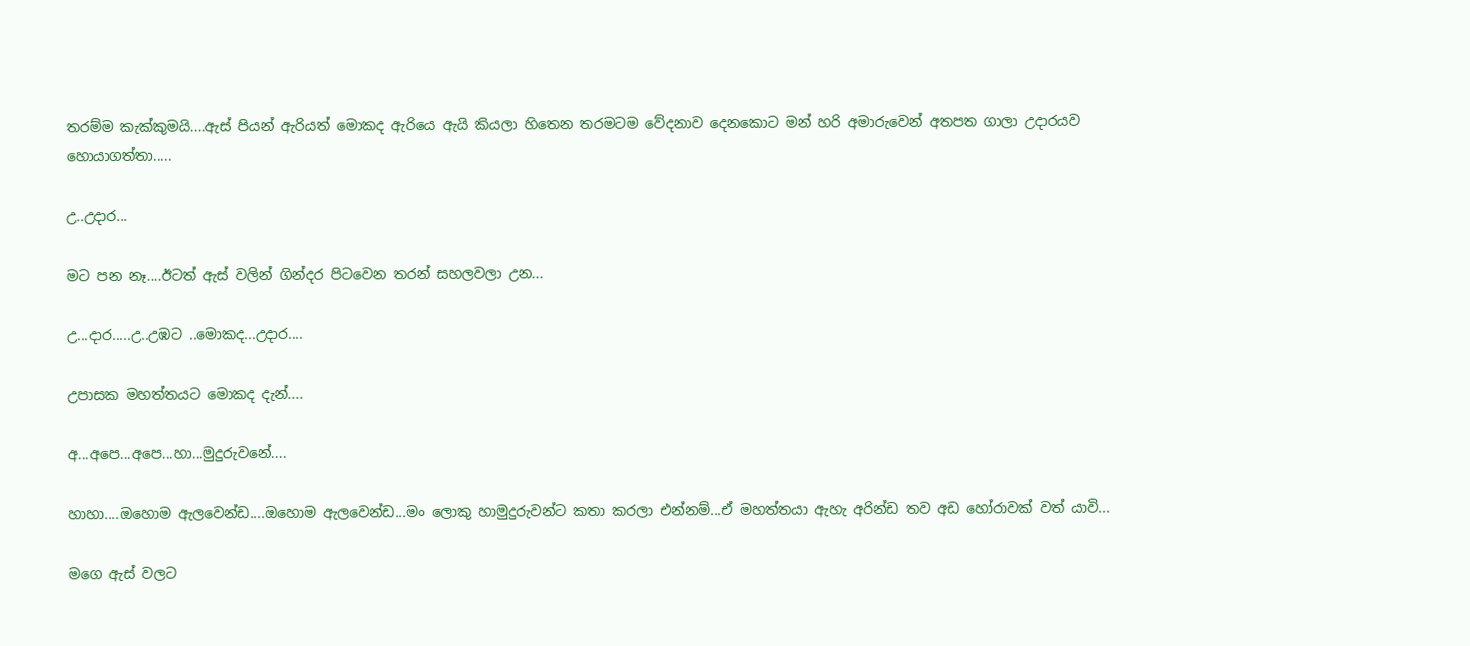තරම්ම කැක්කුමයි....ඇස් පියන් ඇරියත් මොකද ඇරියෙ ඇයි කියලා හිතෙන තරමටම වේදනාව දෙනකොට මන් හරි අමාරුවෙන් අතපත ගාලා උදාරයව හොයාගත්තා.....

උ..උදාර...

මට පන නෑ....ඊටත් ඇස් වලින් ගින්දර පිටවෙන තරන් සහලවලා උන...

උ...දාර.....උ..උඹට ..මොකද...උදාර....

උපාසක මහත්තයට මොකද දැන්....

අ...අපෙ...අපෙ...හා...මුදුරුවනේ....

හාහා....ඔහොම ඇලවෙන්ඩ....ඔහොම ඇලවෙන්ඩ...මං ලොකු හාමුදුරුවන්ට කතා කරලා එන්නම්...ඒ මහත්තයා ඇහැ අරින්ඩ තව අඩ හෝරාවක් වත් යාවි...

මගෙ ඇස් වලට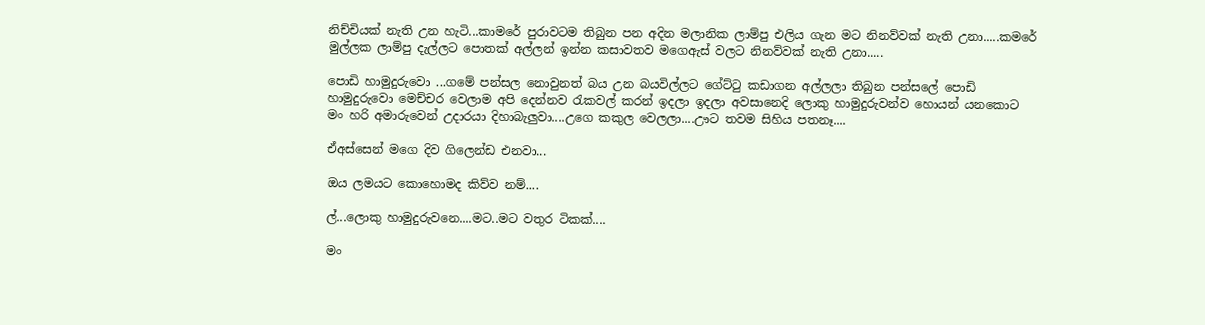නිච්චියක් නැති උන හැටි...කාමරේ පුරාවටම තිබුන පන අදින මලානික ලාම්පු එලිය ගැන මට නිනව්වක් නැති උනා.....කමරේ මුල්ලක ලාම්පු දැල්ලට පොතක් අල්ලන් ඉන්න කසාවතව මගෙඇස් වලට නිනව්වක් නැති උනා.....

පොඩි හාමුදුරුවො ...ගමේ පන්සල නොවුනත් බය උන බයවිල්ලට ගේට්ටු කඩාගන අල්ලලා තිබුන පන්සලේ පොඩි හාමුදුරුවො මෙච්චර වෙලාම අපි දෙන්නව රැකවල් කරන් ඉදලා ඉදලා අවසානෙදි ලොකු හාමුදුරුවන්ව හොයන් යනකොට මං හරි අමාරුවෙන් උදාරයා දිහාබැලුවා....උගෙ කකුල වෙලලා....ඌට තවම සිහිය පතනෑ....

ඒඅස්සෙන් මගෙ දිව ගිලෙන්ඩ එනවා...

ඔය ලමයට කොහොමද කිව්ව නම්....

ල්...ලොකු හාමුදුරුවනෙ....මට..මට වතුර ටිකක්....

මං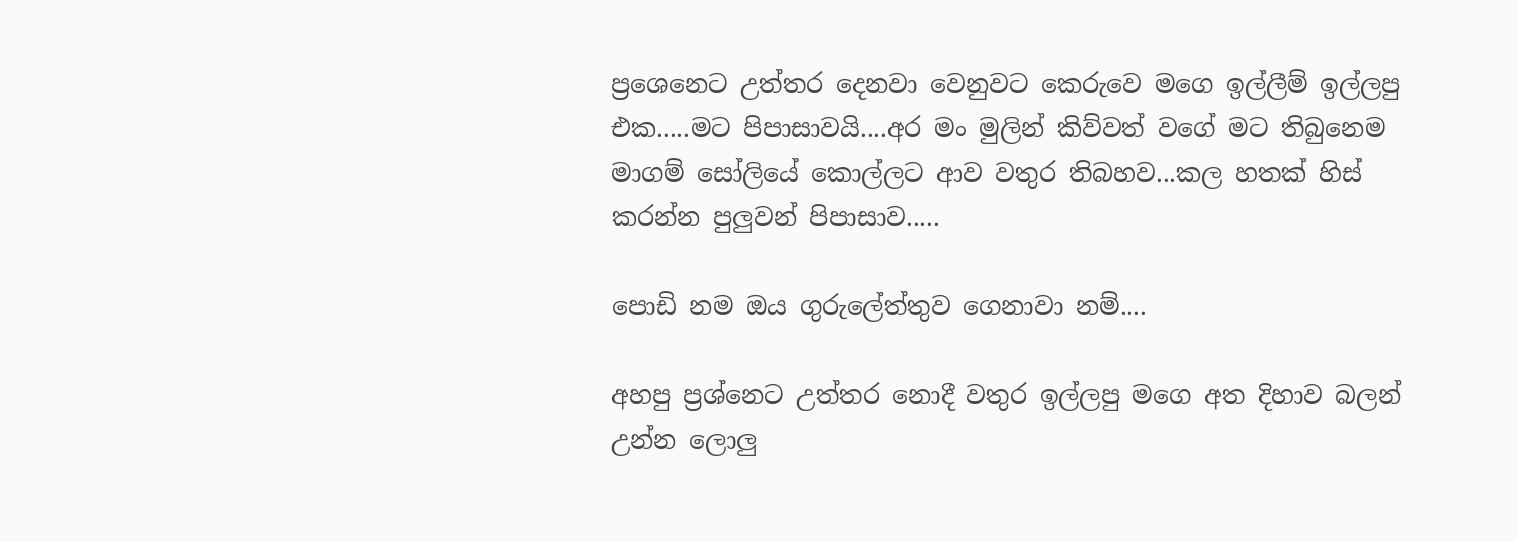ප්‍රශෙනෙට උත්තර දෙනවා වෙනුවට කෙරුවෙ මගෙ ඉල්ලීම් ඉල්ලපු එක.....මට පිපාසාවයි....අර මං මුලින් කිව්වත් වගේ මට තිබුනෙම මාගම් සෝලියේ කොල්ලට ආව වතුර තිබහව...කල හතක් හිස් කරන්න පුලුවන් පිපාසාව.....

පොඩි නම ඔය ගුරුලේත්තුව ගෙනාවා නම්....

අහපු ප්‍රශ්නෙට උත්තර නොදී වතුර ඉල්ලපු මගෙ අත දිහාව බලන් උන්න ලොලු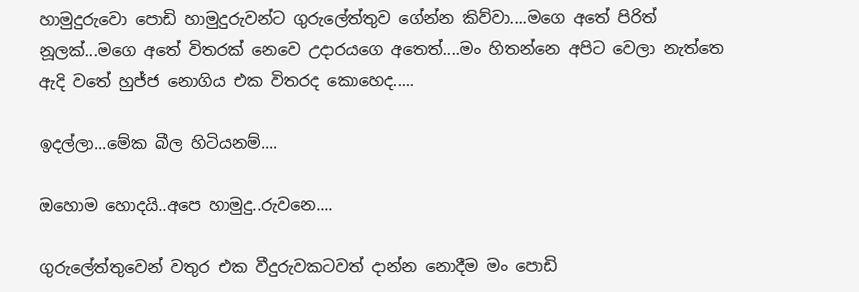හාමුදුරුවො පොඩි හාමුදුරුවන්ට ගුරුලේත්තුව ගේන්න කිව්වා....මගෙ අතේ පිරිත් නූලක්...මගෙ අතේ විතරක් නෙවෙ උදාරයගෙ අතෙත්....මං හිතන්නෙ අපිට වෙලා නැත්තෙ ඇදි වතේ හුජ්ජ නොගිය එක විතරද කොහෙද.....

ඉදල්ලා...මේක බීල හිටියනම්....

ඔහොම හොදයි..අපෙ හාමුදු..රුවනෙ....

ගුරුලේත්තුවෙන් වතුර එක වීදුරුවකටවත් දාන්න නොදීම මං පොඩි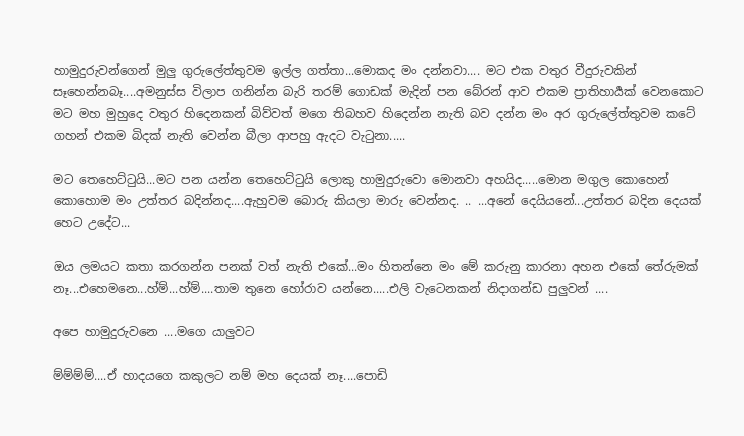හාමුදුරුවන්ගෙන් මුලු ගුරුලේත්තුවම ඉල්ල ගත්තා...මොකද මං දන්නවා.... මට එක වතුර වීදුරුවකින් සෑහෙන්නබෑ....අමනුස්ස විලාප ගනින්න බැරි තරම් ගොඩක් මැදින් පන බේරන් ආව එකම ප්‍රාතිහාර්‍යක් වෙනකොට මට මහ මුහුදෙ වතුර හිදෙනකන් බිව්වත් මගෙ තිබහව හිදෙන්න නැති බව දන්න මං අර ගුරුලේත්තුවම කටේ ගහන් එකම බිදක් නැති වෙන්න බීලා ආපහු ඇදට වැටුනා.....

මට තෙහෙට්ටුයි...මට පන යන්න තෙහෙට්ටුයි ලොකු හාමුදුරුවො මොනවා අහයිද.....මොන මගුල කොහෙන් කොහොම මං උත්තර බදින්නද....ඇහුවම බොරු කියලා මාරු වෙන්නද. .. ...අනේ දෙයියනේ...උත්තර බදින දෙයක් හෙට උදේට...

ඔය ලමයට කතා කරගන්න පනක් වත් නැති එකේ...මං හිතන්නෙ මං මේ කරුනු කාරනා අහන එකේ තේරුමක් නෑ...එහෙමනෙ...හ්ම්...හ්ම්....තාම තුනෙ හෝරාව යන්නෙ.....එලි වැටෙනකන් නිදාගන්ඩ පුලුවන් ....

අපෙ හාමුදුරුවනෙ ....මගෙ යාලුවට

ම්ම්ම්ම්....ඒ හාදයගෙ කකුලට නම් මහ දෙයක් නෑ....පොඩි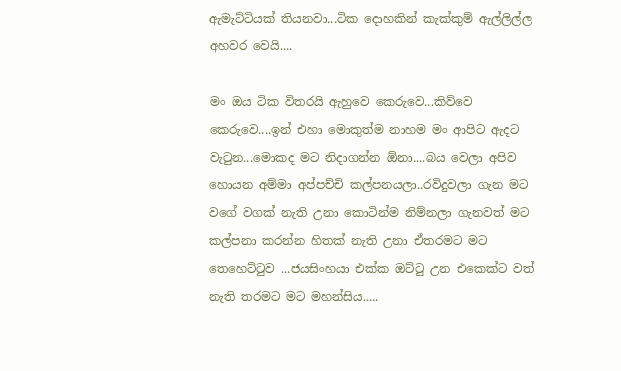ඇමැට්ටියක් තියනවා...ටික දොහකින් කැක්කුම් ඇල්ලිල්ල අහවර වෙයි....

මං ඔය ටික විතරයි ඇහුවෙ කෙරුවෙ...කිව්වෙ කෙරුවෙ....ඉන් එහා මොකුත්ම නාහම මං ආපිට ඇදට වැටුන...මොකද මට නිදාගන්න ඕනා....බය වෙලා අපිව හොයන අම්මා අප්පච්චි කල්පනයලා..රවිදුවලා ගැන මට වගේ වගක් නැති උනා කොටින්ම නිම්නලා ගැනවත් මට කල්පනා කරන්න හිතක් නැති උනා ඒතරමට මට තෙහෙට්ටුව ...ජයසිංහයා එක්ක ඔට්ටු උන එකෙක්ට වත් නැති තරමට මට මහන්සිය.....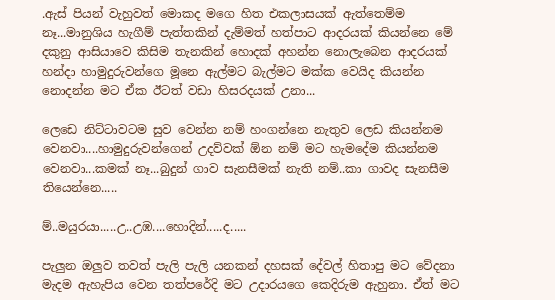.ඇස් පියන් වැහුවත් මොකද මගෙ හිත එකලාසයක් ඇත්තෙම්ම නෑ...මානුශිය හැගීම් පැත්තකින් දැම්මත් හත්පාට ආදරයක් කියන්නෙ මේ දකුනු ආසියාවෙ කිසිම තැනකින් හොදක් අහන්න නොලැබෙන ආදරයක් හන්දා හාමුදුරුවන්ගෙ මූනෙ ඇල්මට බැල්මට මක්ක වෙයිද කියන්න නොදන්න මට ඒක ඊටත් වඩා හිසරදයක් උනා...

ලෙඩෙ නිට්ටාවටම සුව වෙන්න නම් හංගන්නෙ නැතුව ලෙඩ කියන්නම වෙනවා....හාමුදුරුවන්ගෙන් උදව්වක් ඕන නම් මට හැමදේම කියන්නම වෙනවා...කමක් නෑ...බුදුන් ගාව සැනසීමක් නැති නම්..කා ගාවද සැනසීම තියෙන්නෙ.....

ම්..මයුරයා.....උ..උඹ....හොදින්.....ද.....

පැලුන ඔලුව තවත් පැලි පැලි යනකන් දහසක් දේවල් හිතාපු මට වේදනා මැදම ඇහැපිය වෙන තත්පරේදි මට උදාරයගෙ කෙදිරුම ඇහුනා. ඒත් මට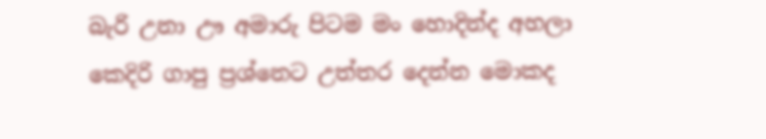බැරි උනා ඌ අමාරු පිටම මං හොදින්ද අහලා කෙදිරි ගාපු ප්‍රශ්නෙට උත්තර දෙන්න මොකද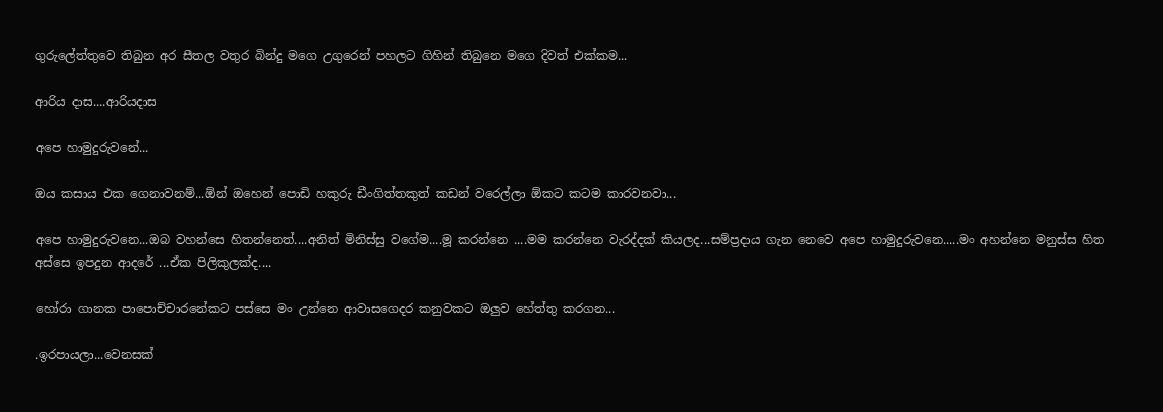ගුරුලේත්තුවෙ තිබුන අර සීතල වතුර බින්දු මගෙ උගුරෙන් පහලට ගිහින් තිබුනෙ මගෙ දිවත් එක්කම...

ආරිය දාස....ආරියදාස

අපෙ හාමුදුරුවනේ...

ඔය කසාය එක ගෙනාවනම්...ඕන් ඔහෙන් පොඩි හකුරු ඩීංගිත්තකුත් කඩන් වරෙල්ලා ඕකට කටම කාරවනවා...

අපෙ හාමුදුරුවනෙ...ඔබ වහන්සෙ හිතන්නෙත්....අනිත් මිනිස්සු වගේම....මූ කරන්නෙ ....මම කරන්නෙ වැරද්දක් කියලද...සම්ප්‍රදාය ගැන නෙවෙ අපෙ හාමුදුරුවනෙ.....මං අහන්නෙ මනුස්ස හිත අස්සෙ ඉපදුන ආදරේ ...ඒක පිලිකුලක්ද....

හෝරා ගානක පාපොච්චාරනේකට පස්සෙ මං උන්නෙ ආවාසගෙදර කනුවකට ඔලුව හේත්තු කරගන...

.ඉරපායලා...වෙනසක්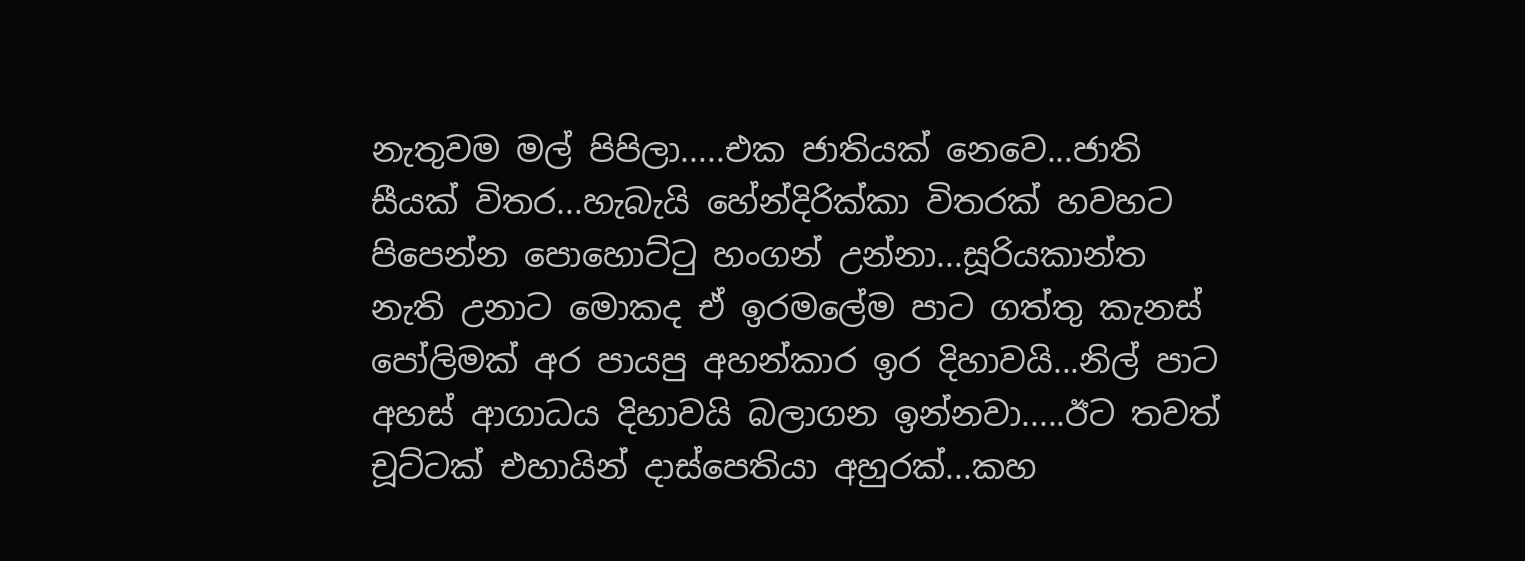නැතුවම මල් පිපිලා.....එක ජාතියක් නෙවෙ...ජාති සී‍යක් විතර...හැබැයි හේන්දිරික්කා විතරක් හවහට පිපෙන්න පොහොට්ටු හංගන් උන්නා...සූරියකාන්ත නැති උනාට මොකද ඒ ඉරමලේම පාට ගත්තු කැනස් පෝලිමක් අර පායපු අහන්කාර ඉර දිහාවයි...නිල් පාට අහස් ආගාධය දිහාවයි බලාගන ඉන්නවා.....ඊට තවත් චූට්ටක් එහායින් දාස්පෙතියා අහුරක්...කහ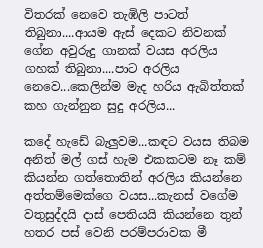විතරක් නෙවෙ තැඹිලි පාටත් තිබුනා....ආයම ඇස් දෙකට නිවනක් ගේන අවුරුදු ගානක් වයස අරලිය ගහක් තිබුනා....පාට අරලිය නෙවෙ...කෙලින්ම මැද හරිය ඇබිත්තක් කහ ගැන්නුන සුදු අරලිය...

කදේ හැඩේ බැලුවම...කඳට වයස තිබම අනිත් මල් ගස් හැම එකකටම නෑ කම් කියන්න ගත්තොතින් අරලිය කියන්නෙ අත්තම්මෙක්ගෙ වයස...කැනස් වගේම වතුසුද්දයි දාස් පෙතියයි කියන්නෙ තුන් හතර පස් වෙනි පරම්පරාවක මී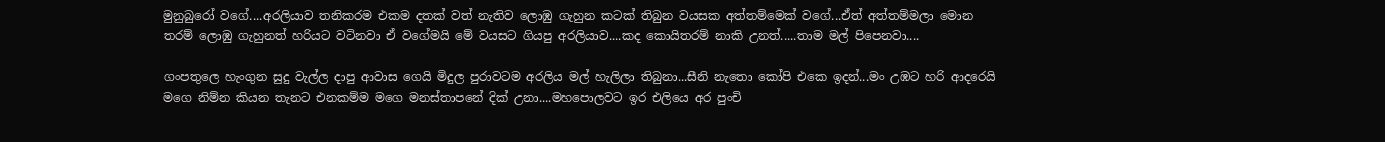මුනුබුරෝ වගේ....අරලියාව තනිකරම එකම දතක් වත් නැතිව ලොඹු ගැහුන කටක් තිබුන වයසක අත්තම්මෙක් වගේ...ඒත් අත්තම්මලා මොන තරම් ලොඹු ගැහුනත් හරියට වටිනවා ඒ වගේමයි මේ වයසට ගියපු අරලියාව....කද කොයිතරම් නාකි උනත්.....තාම මල් පිපෙනවා....

ගංපතුලෙ හැංගුන සුදු වැල්ල දාපු ආවාස ගෙයි මිදුල පුරාවටම අරලිය මල් හැලිලා තිබුනා...සීනි නැතො කෝපි එකෙ ඉදන්...මං උඹට හරි ආදරෙයි මගෙ නිම්න කියන තැනට එනකම්ම මගෙ මනස්තාපනේ දික් උනා....මහපොලවට ඉර එලියෙ අර පුංචි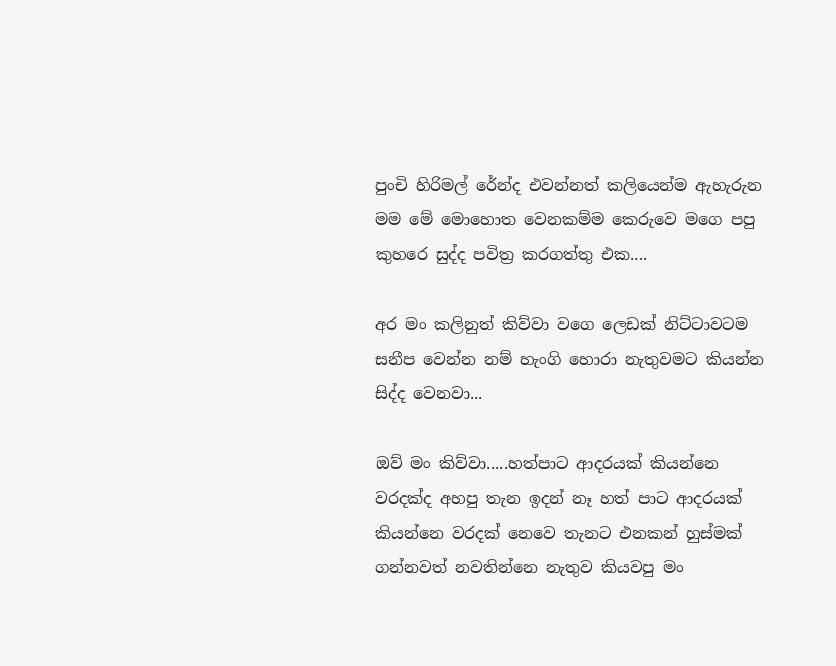පුංචි හිරිමල් රේන්ද එවන්නත් කලියෙන්ම ඇහැරුන මම මේ මොහොත වෙනකම්ම කෙරුවෙ මගෙ පපු කුහරෙ සුද්ද පවිත්‍ර කරගත්තු එක....

අර මං කලිනුත් කිව්වා වගෙ ලෙඩක් නිට්ටාවටම සනීප වෙන්න නම් හැංගි හොරා නැතුවමට කියන්න සිද්ද වෙනවා...

ඔව් මං කිව්වා.....හත්පාට ආදරයක් කියන්නෙ වරදක්ද අහපු තැන ඉදන් නෑ හත් පාට ආදරයක් කියන්නෙ වරදක් නෙවෙ තැනට එනකන් හුස්මක් ගන්නවත් නවතින්නෙ නැතුව කියවපු මං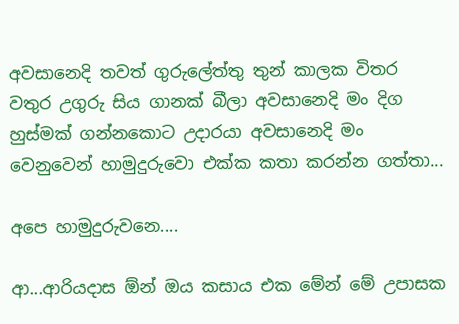අවසානෙදි තවත් ගුරුලේත්තු තුන් කාලක විතර වතුර උගුරු සිය ගානක් බීලා අවසානෙදි මං දිග හුස්මක් ගන්නකොට උදාරයා අවසානෙදි මං වෙනුවෙන් හාමුදුරුවො එක්ක කතා කරන්න ගත්තා...

අපෙ හාමුදුරුවනෙ....

ආ...ආරියදාස ඕන් ඔය කසාය එක මේන් මේ උපාසක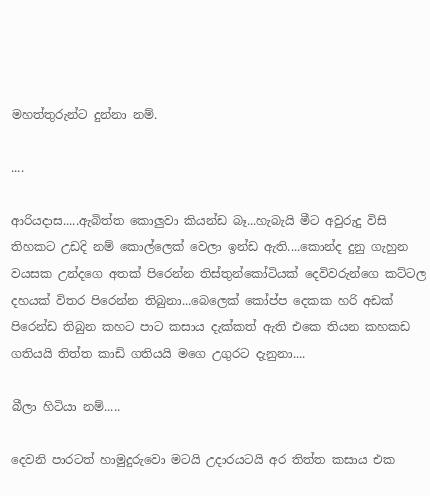මහත්තුරුන්ට දුන්නා නම්.

....

ආරියදාස.....ඇබිත්ත කොලුවා කියන්ඩ බෑ...හැබැයි මීට අවුරුදු විසි තිහකට උඩදි නම් කොල්ලෙක් වෙලා ඉන්ඩ ඇති....කොන්ද දුනු ගැහුන වයසක උන්දගෙ අතක් පිරෙන්න තිස්තුන්කෝටියක් දෙවිවරුන්ගෙ කට්ටල දහයක් විතර පිරෙන්න තිබුනා...බෙලෙක් කෝප්ප දෙකක හරි අඩක් පිරෙන්ඩ තිබුන කහට පාට කසාය දැක්කත් ඇති එකෙ තියන කහකඩ ගතියයි තිත්ත කාඩි ගතියයි මගෙ උගුරට දැනුනා....

බීලා හිටියා නම්.....

දෙවනි පාරටත් හාමුදුරුවො මටයි උදාරයටයි අර තිත්ත කසාය එක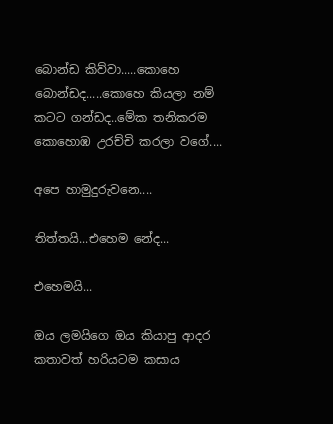බොන්ඩ කිව්වා.....කොහෙ බොන්ඩද.....කොහෙ කියලා නම් කටට ගන්ඩද..මේක තනිකරම කොහොඹ උරච්චි කරලා වගේ....

අපෙ හාමුදුරුවනෙ....

තිත්තයි...එහෙම නේද...

එහෙමයි...

ඔය ලමයිගෙ ඔය කියාපු ආදර කතාවත් හරියටම කසාය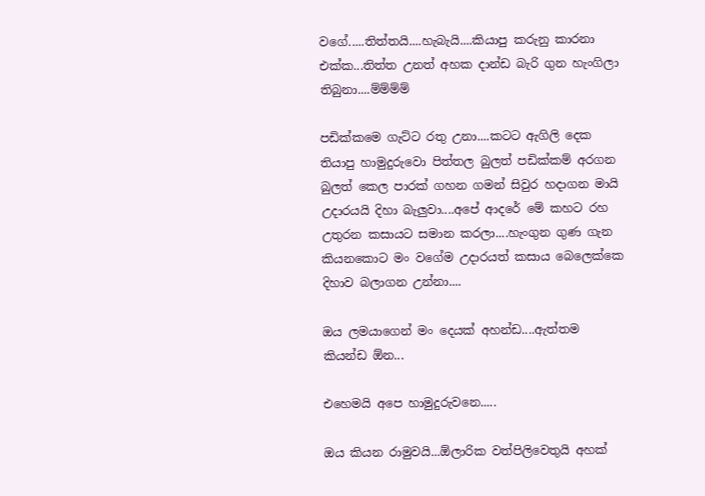වගේ.....තිත්තයි....හැබැයි....කියාපු කරුනු කාරනා එක්ක...තිත්ත උනත් අහක දාන්ඩ බැරි ගුන හැංගිලා තිබුනා....ම්ම්ම්ම්

පඩික්කමෙ ගැට්ට රතු උනා....කටට ඇගිලි දෙක තියාපු හාමුදුරුවො පිත්තල බුලත් පඩික්කම් අරගන බුලත් කෙල පාරක් ගහන ගමන් සිවුර හදාගන මායි උදාරයයි දිහා බැලුවා....අපේ ආදරේ මේ කහට රහ උතුරන කසායට සමාන කරලා....හැංගුන ගුණ ගැන කියනකොට මං වගේම උදාරයත් කසාය බෙලෙක්කෙ දිහාව බලාගන උන්නා....

ඔය ලමයාගෙන් මං දෙයක් අහන්ඩ....ඇත්තම කියන්ඩ ඕන...

එහෙමයි අපෙ හාමුදුරුවනෙ.....

ඔය කියන රාමුවයි...ඕලාරික වත්පිලිවෙතුයි අහක්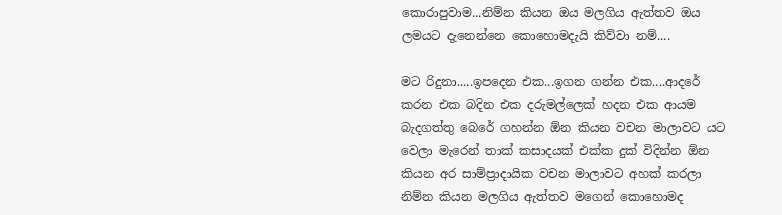කොරාපුවාම...නිම්න කියන ඔය මලගිය ඇත්තව ඔය ලමයට දැනෙන්නෙ කොහොමදැයි කිව්වා නම්....

මට රිදුනා.....ඉපදෙන එක...ඉගන ගන්න එක....ආදරේ කරන එක බදින එක දරුමල්ලෙක් හදන එක ආයම බැදගත්තු බෙරේ ගහන්න ඕන කියන වචන මාලාවට යට වෙලා මැරෙන් තාක් කසාදයක් එක්ක දුක් විදින්න ඕන කියන අර සාම්ප්‍රාදායික වචන මාලාවට අහක් කරලා නිම්න කියන මලගිය ඇත්තව මගෙන් කොහොමද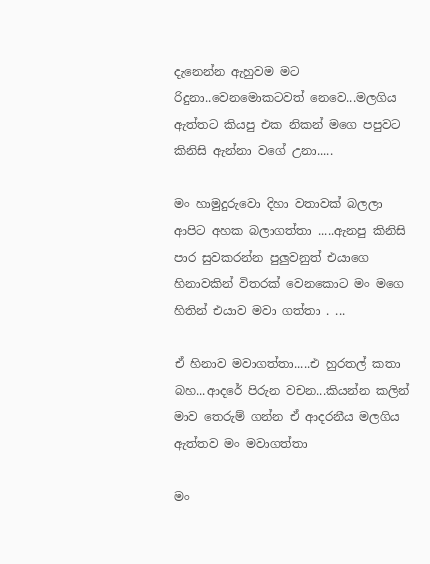දැනෙන්න ඇහුවම මට රිදුනා..වෙනමොකටවත් නෙවෙ...මලගිය ඇත්තට කියපු එක නිකන් මගෙ පපුවට කිනිසි ඇන්නා වගේ උනා.....

මං හාමුදුරුවො දිහා වතාවක් බලලා ආපිට අහක බලාගත්තා .....ඇනපු කිනිසි පාර සුවකරන්න පුලුවනුත් එයාගෙ හිනාවකින් විතරක් වෙනකොට මං මගෙ හිතින් එයාව මවා ගත්තා . ...

ඒ හිනාව මවාගත්තා.....එ හුරතල් කතා බහ...ආදරේ පිරුන වචන...කියන්න කලින් මාව තෙරුම් ගන්න ඒ ආදරනීය මලගිය ඇත්තව මං මවාගත්තා

මං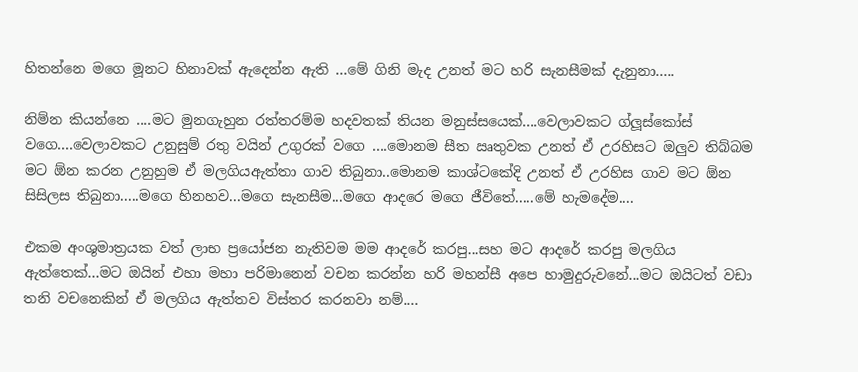හිතන්නෙ මගෙ මූනට හිනාවක් ඇදෙන්න ඇති ...මේ ගිනි මැද උනත් මට හරි සැනසීමක් දැනුනා.....

නිම්න කියන්නෙ ....මට මුනගැහුන රත්තරම්ම හදවතක් තියන මනුස්සයෙක්....වෙලාවකට ග්ලූස්කෝස් වගෙ....වෙලාවකට උනුසුම් රතු වයින් උගුරක් වගෙ ....මොනම සීත ඍතුවක උනත් ඒ උරහිසට ඔලුව තිබ්බම මට ඕන කරන උනුහුම ඒ මලගියඇත්තා ගාව තිබුනා..මොනම කාශ්ටකේදි උනත් ඒ උරහිස ගාව මට ඕන සිසිලස තිබුනා.....මගෙ හිනහව...මගෙ සැනසීම...මගෙ ආදරෙ මගෙ ජීවිතේ.....මේ හැමදේම....

එකම අංශුමාත්‍රයක වත් ලාභ ප්‍රයෝජන නැතිවම මම ආදරේ කරපු...සහ මට ආදරේ කරපු මලගිය ඇත්තෙක්...මට ඔයින් එහා මහා පරිමානෙන් වචන කරන්න හරි මහන්සී අපෙ හාමුදුරුවනේ...මට ඔයිටත් වඩා තනි වචනෙකින් ඒ මලගිය ඇත්තව විස්තර කරනවා නම්....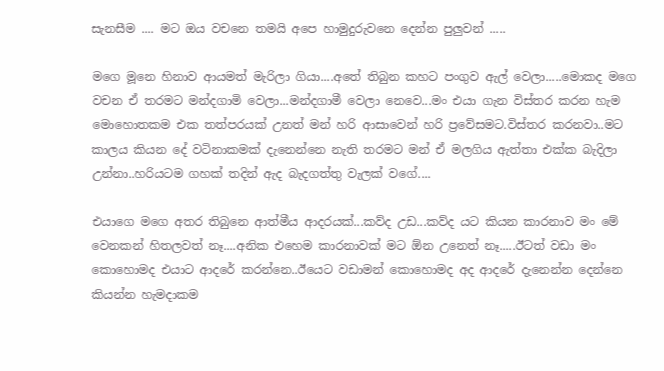සැනසීම .... මට ඔය වචනෙ තමයි අපෙ හාමුදුරුවනෙ දෙන්න පුලුවන් .....

මගෙ මූනෙ හිනාව ආයමත් මැරිලා ගියා....අතේ තිබුන කහට පංගුව ඇල් වෙලා.....මොකද මගෙ වචන ඒ තරමට මන්දගාමි වෙලා...මන්දගාමී වෙලා නෙවෙ...මං එයා ගැන විස්තර කරන හැම මොහොතකම එක තත්පරයක් උනත් මන් හරි ආසාවෙන් හරි ප්‍රවේසමට.විස්තර කරනවා..මට කාලය කියන දේ වටිනාකමක් දැනෙන්නෙ නැති තරමට මන් ඒ මලගිය ඇත්තා එක්ක බැදිලා උන්නා..හරියටම ගහක් තදින් ඇද බැදගත්තු වැලක් වගේ....

එයාගෙ මගෙ අතර තිබුනෙ ආත්මීය ආදරයක්...කව්ද උඩ...කව්ද යට කියන කාරනාව මං මේ වෙනකන් හිතලවත් නෑ....අනික එහෙම කාරනාවක් මට ඕන උනෙත් නෑ.....ඊටත් වඩා මං කොහොමද එයාට ආදරේ කරන්නෙ..ඊයෙට වඩාමන් කොහොමද අද ආදරේ දැනෙන්න දෙන්නෙ කියන්න හැමදාකම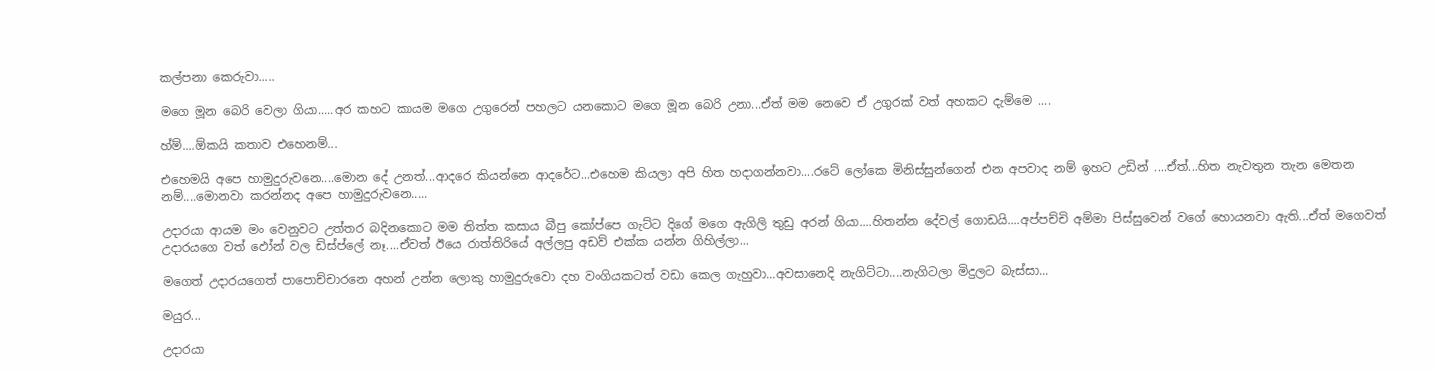කල්පනා කෙරුවා.....

මගෙ මූන බෙරි වෙලා ගියා.....අර කහට කායම මගෙ උගුරෙන් පහලට යනකොට මගෙ මූන බෙරි උනා...ඒත් මම නෙවෙ ඒ උගුරක් වත් අහකට දැම්මෙ ....

හ්ම්....ඕකයි කතාව එහෙනම්...

එහෙමයි අපෙ හාමුදුරුවනෙ....මොන දේ උනත්...ආදරෙ කියන්නෙ ආදරේට...එහෙම කියලා අපි හිත හදාගන්නවා....රටේ ලෝකෙ මිනිස්සුන්ගෙන් එන අපවාද නම් ඉහට උඩින් ....ඒත්...හිත නැවතුන තැන මෙතන නම්....මොනවා කරන්නද අපෙ හාමුදුරුවනෙ.....

උදාරයා ආයම මං වෙනුවට උත්තර බදිනකොට මම තිත්ත කසාය බීපු කෝප්පෙ ගැට්ට දිගේ මගෙ ඇගිලි තුඩු අරන් ගියා....හිතන්න දේවල් ගොඩයි....අප්පච්චි අම්මා පිස්සුවෙන් වගේ හොයනවා ඇති...ඒත් මගෙවත් උදාරයගෙ වත් ඵෝන් වල ඩිස්ප්ලේ නෑ....ඒවත් ඊයෙ රාත්තිරියේ අල්ලපු අඩව් එක්ක යන්න ගිහිල්ලා...

මගෙත් උදාරයගෙත් පාපොච්චාරනෙ අහන් උන්න ලොකු හාමුදුරුවො දහ වංගියකටත් වඩා කෙල ගැහුවා...අවසානෙදි නැගිට්ටා....නැගිටලා මිදුලට බැස්සා...

මයුර...

උදාරයා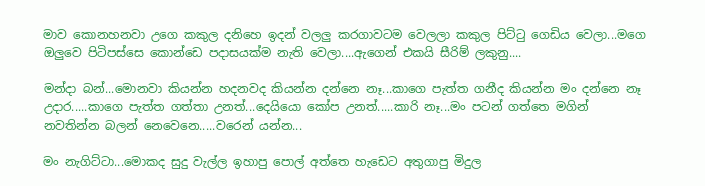මාව කොනහනවා උගෙ කකුල දනිහෙ ඉදන් වලලු කරගාවටම වෙලලා කකුල පිට්ටු ගෙඩිය වෙලා...මගෙ ඔලුවෙ පිටිපස්සෙ කොන්ඩෙ පදාසයක්ම නැති වෙලා....ඇගෙන් එකයි සීරිම් ලකුනු....

මන්දා බන්...මොනවා කියන්න හදනවද කියන්න දන්නෙ නෑ...කාගෙ පැත්ත ගනීද කියන්න මං දන්නෙ නෑ උදාර.....කාගෙ පැත්ත ගත්තා උනත්...දෙයියො කෝප උනත්.....කාරි නෑ...මං පටන් ගත්තෙ මගින් නවතින්න බලන් නෙවෙනෙ.....වරෙන් යන්න...

මං නැගිට්ටා...මොකද සුදු වැල්ල ඉහාපු පොල් අත්තෙ හැඩෙට අතුගාපු මිදුල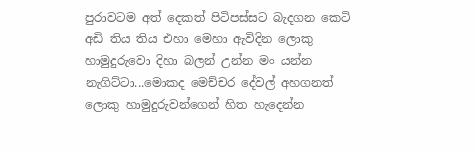පුරාවටම අත් දෙකත් පිටිපස්සට බැදගන කෙටි අඩි තිය තිය එහා මෙහා ඇවිදින ලොකු හාමුදුරුවො දිහා බලන් උන්න මං යන්න නැගිට්ටා...මොකද මෙච්චර දේවල් අහගනත් ලොකු හාමුදුරුවන්ගෙන් හිත හැදෙන්න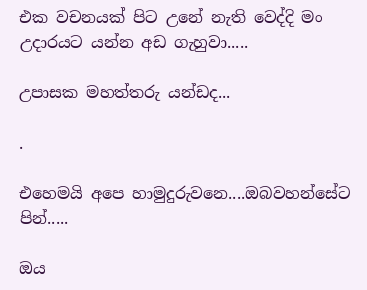එක වචනයක් පිට උනේ නැති වෙද්දි මං උදාරයට යන්න අඩ ගැහුවා.....

උපාසක මහත්තරු යන්ඩද...

.

එහෙමයි අපෙ හාමුදුරුවනෙ....ඔබවහන්සේට පින්.....

ඔය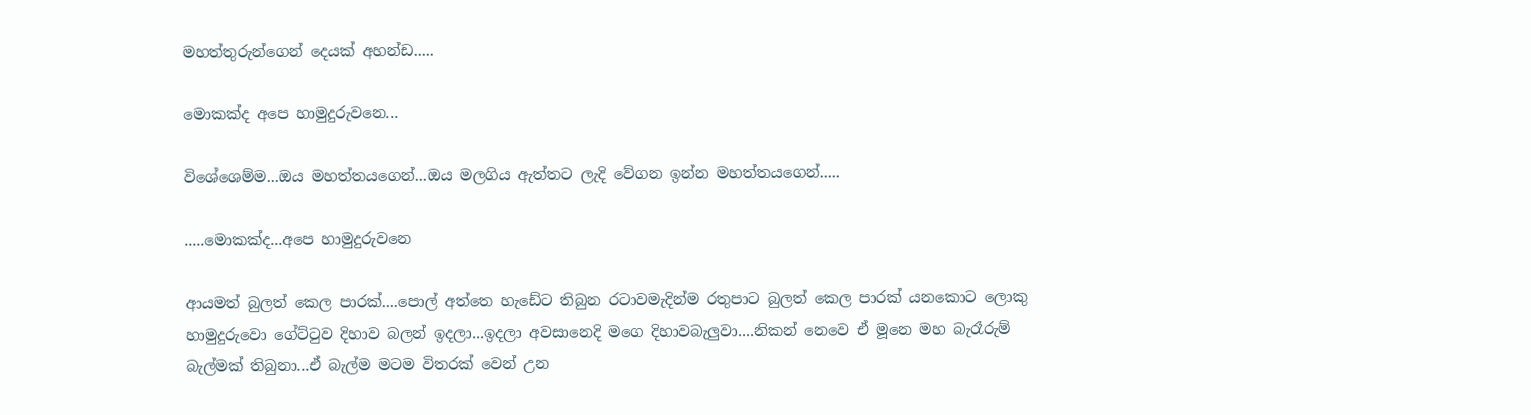මහත්තුරුන්ගෙන් දෙයක් අහන්ඩ.....

මොකක්ද අපෙ හාමුදුරුවනෙ...

විශේශෙම්ම...ඔය මහත්තයගෙන්...ඔය මලගිය ඇත්තට ලැදි වේගන ඉන්න මහත්තයගෙන්.....

.....මොකක්ද...අපෙ හාමුදුරුවනෙ

ආයමත් බුලත් කෙල පාරක්....පොල් අත්තෙ හැඩේට තිබුන රටාවමැදින්ම රතුපාට බුලත් කෙල පාරක් යනකොට ලොකු හාමුදුරුවො ගේට්ටුව දිහාව බලන් ඉදලා...ඉදලා අවසානෙදි මගෙ දිහාවබැලුවා....නිකන් නෙවෙ ඒ මූනෙ මහ බැරෑරුම් බැල්මක් තිබුනා...ඒ බැල්ම මටම විතරක් වෙන් උන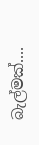බැල්මක්....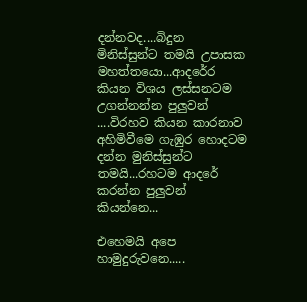දන්නවද....බිදුන මිනිස්සුන්ට තමයි උපාසක මහත්තයො...ආදර්‍රෙ කියන විශය ලස්සනටම උගන්නන්න පුලුවන් ....විරහව කියන කාරනාව අහිමිවීමෙ ගැඹුර හොදටම දන්න මුනිස්සුන්ට තමයි...රහටම ආදරේ කරන්න පුලුවන් කියන්නෙ...

එහෙමයි අපෙ හාමුදුරුවනෙ.....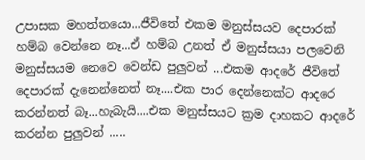උපාසක මහත්තයො...ජීවිතේ එකම මනුස්සයව දෙපාරක් හම්බ වෙන්නෙ නෑ...ඒ හම්බ උනත් ඒ මනුස්සයා පලවෙනි මනුස්සයම නෙවෙ වෙන්ඩ පුලුවන් ...එකම ආදරේ ජීවිතේ දෙපාරක් දැනෙන්නෙත් නෑ....එක පාර දෙන්නෙක්ට ආදරෙ කරන්නත් බෑ...හැබැයි....එක මනුස්සයට ක්‍රම දාහකට ආදරේ කරන්න පුලුවන් .....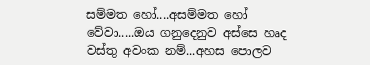සම්මත හෝ....අසම්මත හෝ වේවා.....ඔය ගනුදෙනුව අස්සෙ හෘද වස්තු අවංක නම්...අහස පොලව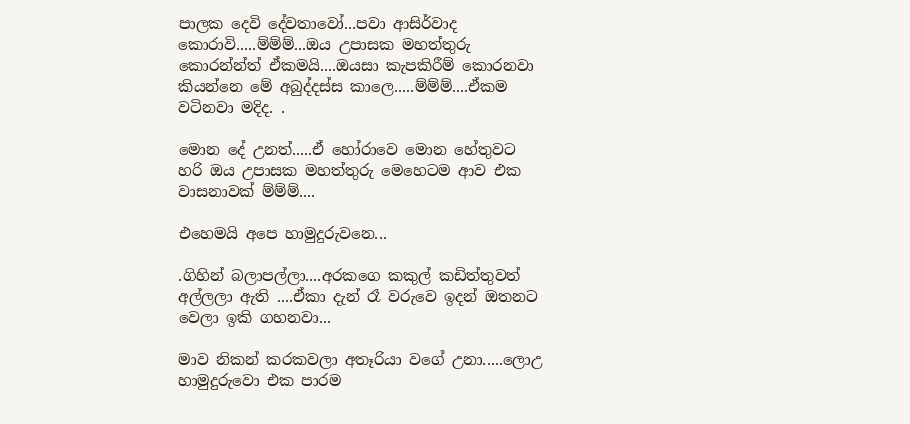පාලක දෙවි දේවතාවෝ...පවා ආසිර්වාද කොරාවි.....ම්ම්ම්...ඔය උපාසක මහත්තුරු කොරන්න්ත් ඒකමයි....ඔයසා කැපකිරීම් කොරනවා කියන්නෙ මේ අබුද්දස්ස කාලෙ.....ම්ම්ම්....ඒකම වටිනවා මදිද. .

මොන දේ උනත්.....ඒ හෝරාවෙ මොන හේතුවට හරි ඔය උපාසක මහත්තුරු මෙහෙටම ආව එක වාසනාවක් ම්ම්ම්....

එහෙමයි අපෙ හාමුදුරුවනෙ...

.ගිහින් බලාපල්ලා....අරකගෙ කකුල් කඩිත්තුවත් අල්ලලා ඇති ....ඒකා දැන් රෑ වරුවෙ ඉදන් ඔතනට වෙලා ඉකි ගහනවා...

මාව නිකන් කරකවලා අතෑරියා වගේ උනා.....ලොඋ හාමුදුරුවො එක පාරම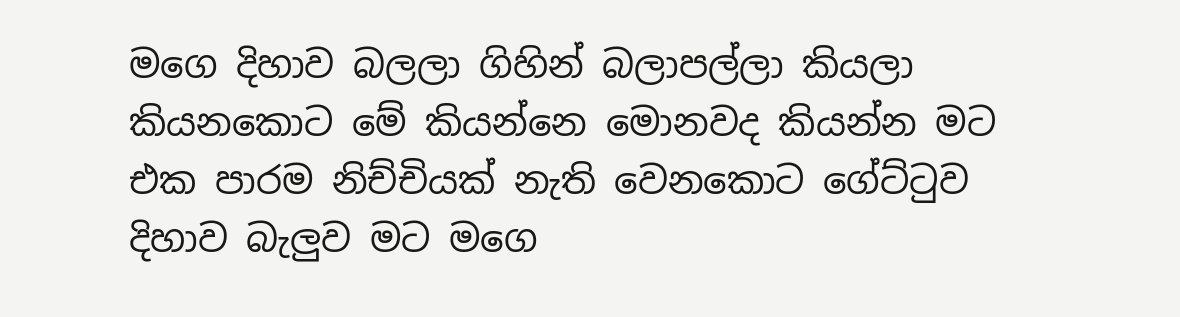මගෙ දිහාව බලලා ගිහින් බලාපල්ලා කියලා කියනකොට මේ කියන්නෙ මොනවද කියන්න මට එක පාරම නිච්චියක් නැති වෙනකොට ගේට්ටුව දිහාව බැලුව මට මගෙ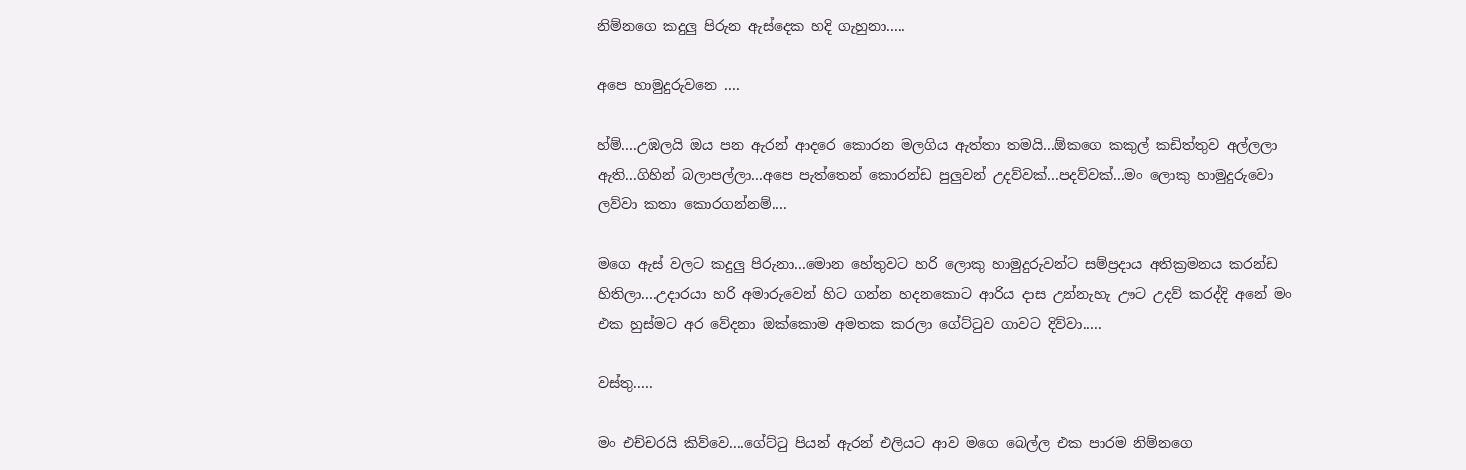නිම්නගෙ කදුලු පිරුන ඇස්දෙක හදි ගැහුනා.....

අපෙ හාමුදුරුවනෙ ....

හ්ම්....උඹලයි ඔය පන ඇරන් ආදරෙ කොරන මලගිය ඇත්තා තමයි...ඕකගෙ කකුල් කඩිත්තුව අල්ලලා ඇති...ගිහින් බලාපල්ලා...අපෙ පැත්තෙන් කොරන්ඩ පුලුවන් උදව්වක්...පදව්වක්...මං ලොකු හාමුදුරුවො ලව්වා කතා කොරගන්නම්....

මගෙ ඇස් වලට කදුලු පිරුනා...මොන හේතුවට හරි ලොකු හාමුදුරුවන්ට සම්ප්‍රදාය අතික්‍රමනය කරන්ඩ හිතිලා....උදාරයා හරි අමාරුවෙන් හිට ගන්න හදනකොට ආරිය දාස උන්නැහැ ඌට උදව් කරද්දි අනේ මං එක හුස්මට අර වේදනා ඔක්කොම අමතක කරලා ගේට්ටුව ගාවට දිව්වා.....

වස්තු.....

මං එච්චරයි කිව්වෙ....ගේට්ටු පියන් ඇරන් එලියට ආව මගෙ බෙල්ල එක පාරම නිම්නගෙ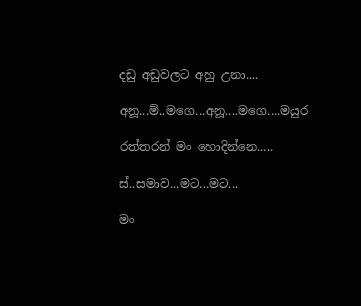දඩු අඩුවලට අහු උනා....

අනූ...ම්..මගෙ...අනූ....මගෙ....මයුර

රත්තරන් මං හොදින්නෙ.....

ස්..සමාව...මට...මට...

මං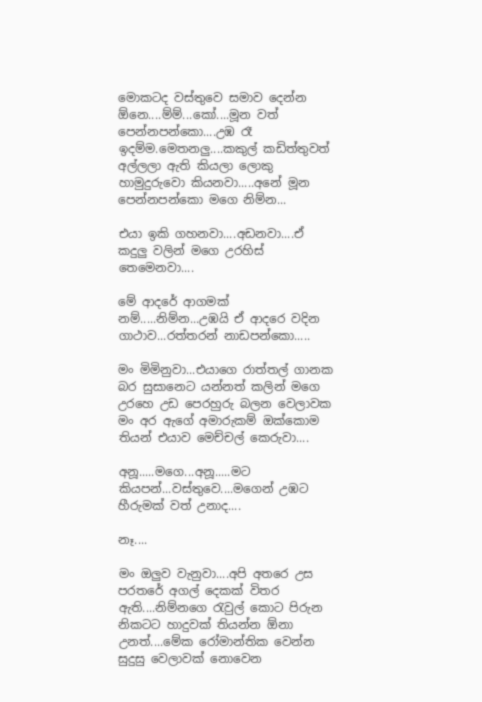මොකටද වස්තුවෙ සමාව දෙන්න ඕනෙ....ම්ම්...කෝ....මූන වත් පෙන්නපන්කො....උඹ රෑ ඉදම්ම.මෙතනලු....කකුල් කඩිත්තුවත් අල්ලලා ඇති කියලා ලොකු හාමුදුරුවො කියනවා.....අනේ මූන පෙන්නපන්කො මගෙ නිම්න...

එයා ඉකි ගහනවා....අඩනවා....ඒ කදුලු වලින් මගෙ උරහිස් තෙමෙනවා....

මේ ආදරේ ආගමක් නම්.....නිම්න...උඹයි ඒ ආදරෙ වදින ගාථාව...රත්තරන් නාඩපන්කො.....

මං මිමිනුවා...එයාගෙ රාත්තල් ගානක බර සුසානෙට යන්නත් කලින් මගෙ උරහෙ උඩ පෙරහුරු බලන වෙලාවක මං අර ඇගේ අමාරුකම් ඔක්කොම තියන් එයාව මෙච්චල් කෙරුවා....

අනූ.....මගෙ...අනූ.....මට කියපන්...වස්තුවෙ....මගෙන් උඹට හීරුමක් වත් උනාද....

නෑ....

මං ඔලුව වැනුවා....අපි අතරෙ උස පරතරේ අගල් දෙකක් විතර ඇති....නිම්නගෙ රැවුල් කොට පිරුන නිකටට හාදුවක් තියන්න ඕනා උනත්....මේක රෝමාන්තික වෙන්න සුදුසු වෙලාවක් නොවෙන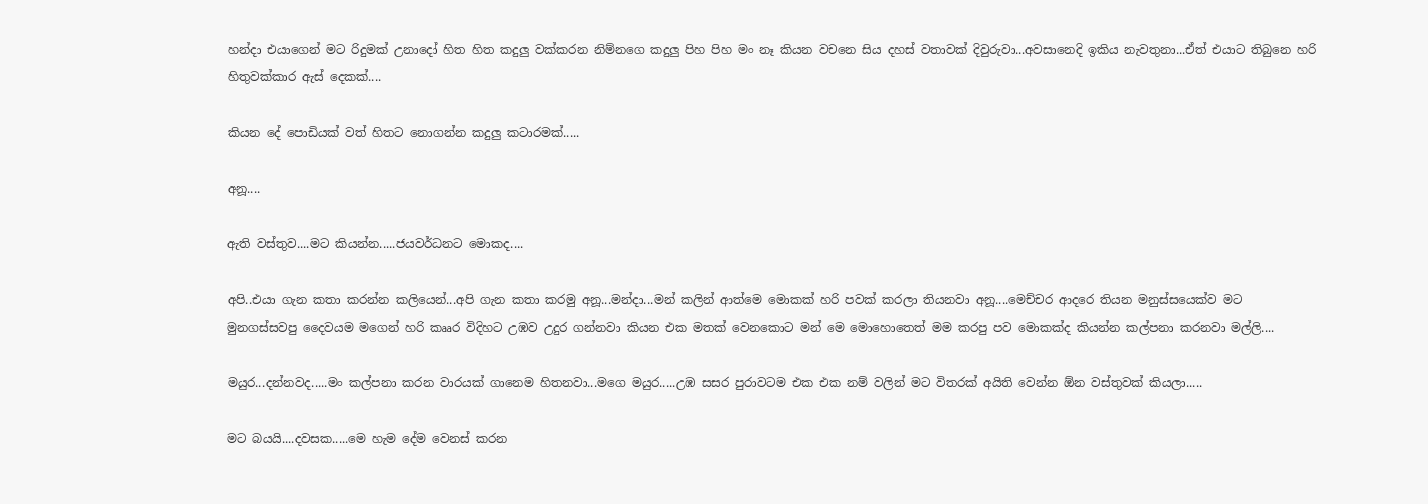හන්දා එයාගෙන් මට රිදුමක් උනාදෝ හිත හිත කදුලු වක්කරන නිම්නගෙ කදුලු පිහ පිහ මං නෑ කියන වචනෙ සිය දහස් වතාවක් දිවුරුවා...අවසානෙදි ඉකිය නැවතුනා...ඒත් එයාට තිබුනෙ හරි හිතුවක්කාර ඇස් දෙකක්....

කියන දේ පොඩියක් වත් හිතට නොගන්න කදුලු කටාරමක්.....

අනූ....

ඇති වස්තුව....මට කියන්න.....ජයවර්ධනට මොකද....

අපි..එයා ගැන කතා කරන්න කලියෙන්...අපි ගැන කතා කරමු අනූ...මන්දා...මන් කලින් ආත්මෙ මොකක් හරි පවක් කරලා තියනවා අනූ....මෙච්චර ආදරෙ තියන මනුස්සයෙක්ව මට මුනගස්සවපු දෛවයම මගෙන් හරි කෲර විදිහට උඹව උදුර ගන්නවා කියන එක මතක් වෙනකොට මන් මෙ මොහොතෙත් මම කරපු පව මොකක්ද කියන්න කල්පනා කරනවා මල්ලි....

මයුර...දන්නවද.....මං කල්පනා කරන වාරයක් ගානෙම හිතනවා...මගෙ මයුර.....උඹ සසර පුරාවටම එක එක නම් වලින් මට විතරක් අයිති වෙන්න ඕන වස්තුවක් කියලා.....

මට බයයි....දවසක.....මෙ හැම දේම වෙනස් කරන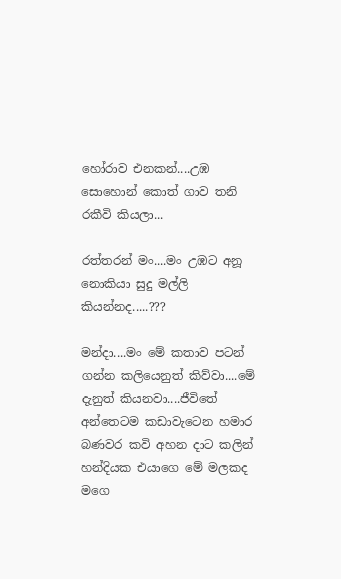හෝරාව එනකන්....උඹ සොහොන් කොත් ගාව තනි රකීවි කියලා...

රත්තරන් මං....මං උඹට අනූ නොකියා සුදු මල්ලි කියන්නද.....???

මන්දා....මං මේ කතාව පටන් ගන්න කලියෙනුත් කිව්වා....මේ දැනුත් කියනවා....ජීවිතේ අන්තෙටම කඩාවැටෙන හමාර බණවර කවි අහන දාට කලින් හන්දියක එයාගෙ මේ මලකද මගෙ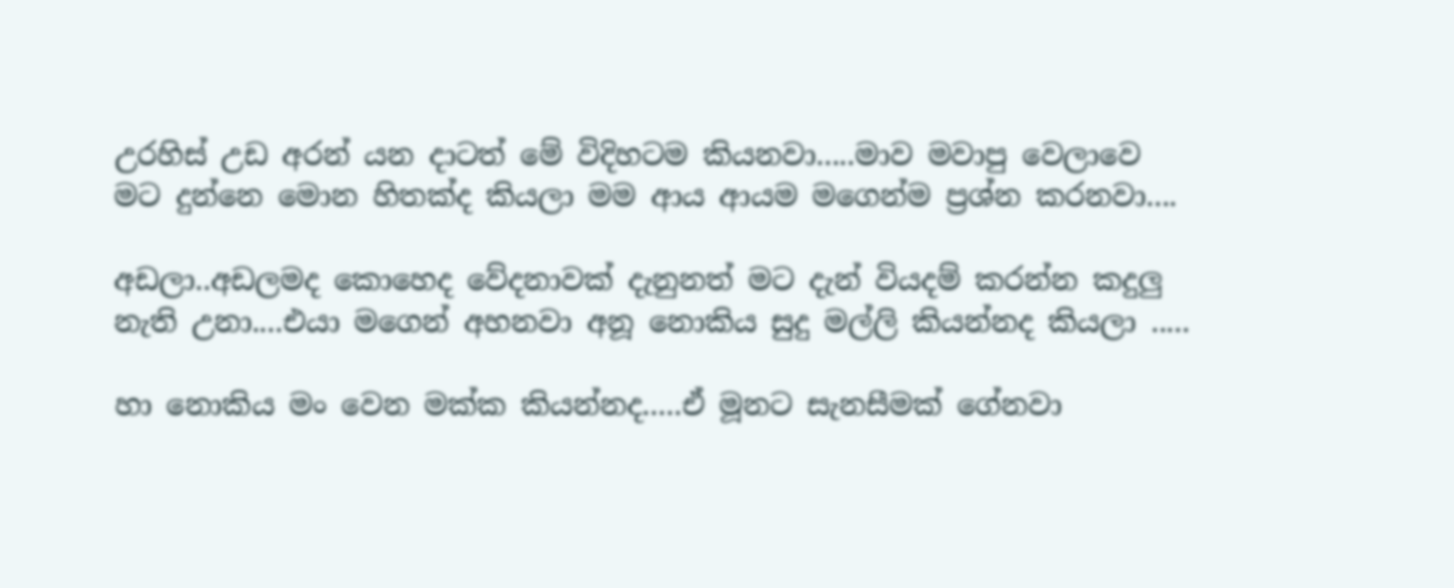උරහිස් උඩ අරන් යන දාටත් මේ විදිහටම කියනවා.....මාව මවාපු වෙලාවෙ මට දුන්නෙ මොන හිතක්ද කියලා මම ආය ආයම මගෙන්ම ප්‍රශ්න කරනවා....

අඩලා..අඩලමද කොහෙද වේදනාවක් දැනුනත් මට දැන් වියදම් කරන්න කදුලු නැති උනා....එයා මගෙන් අහනවා අනූ නොකිය සුදු මල්ලි කියන්නද කියලා .....

හා නොකිය මං වෙන මක්ක කියන්නද.....ඒ මූනට සැනසීමක් ගේනවා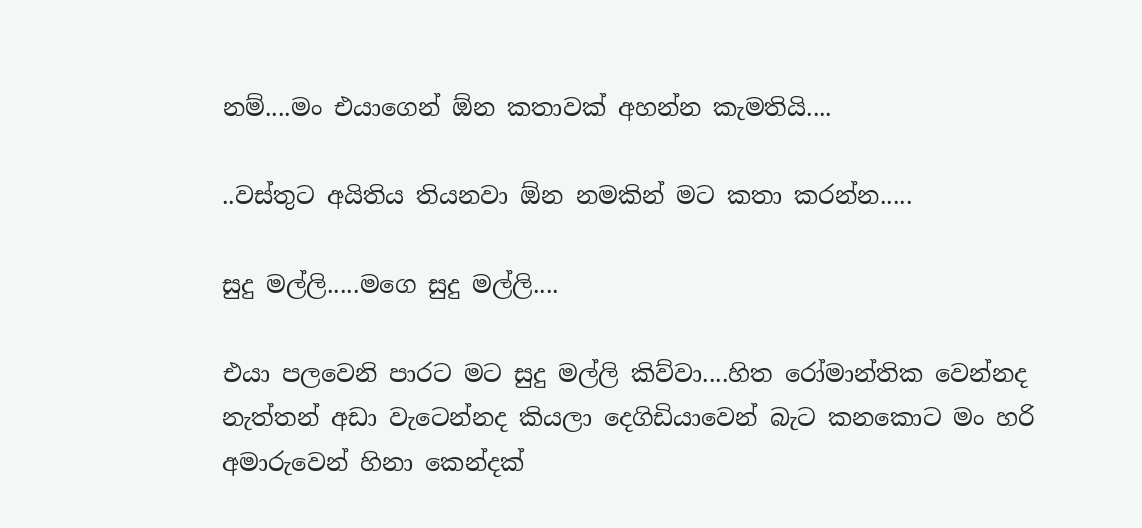නම්....මං එයාගෙන් ඕන කතාවක් අහන්න කැමතියි....

..වස්තුට අයිතිය තියනවා ඕන නමකින් මට කතා කරන්න.....

සුදු මල්ලි.....මගෙ සුදු මල්ලි....

එයා පලවෙනි පාරට මට සුදු මල්ලි කිව්වා....හිත රෝමාන්තික වෙන්නද නැත්තන් අඩා වැටෙන්නද කියලා දෙගිඩියාවෙන් බැට කනකොට මං හරි අමාරුවෙන් හිනා කෙන්දක්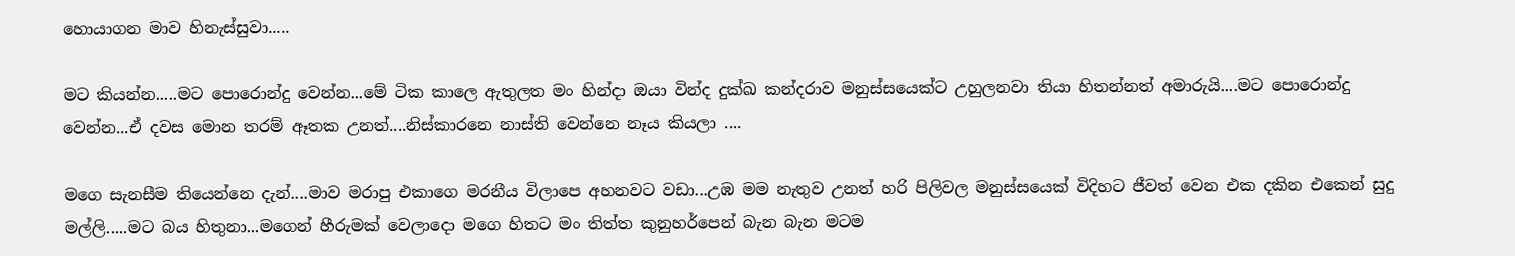හොයාගන මාව හිනැස්සුවා.....

මට කියන්න.....මට පොරොන්දු වෙන්න...මේ ටික කාලෙ ඇතුලත මං හින්දා ඔයා වින්ද දුක්ඛ කන්දරාව මනුස්සයෙක්ට උහුලනවා තියා හිතන්නත් අමාරුයි....මට පොරොන්දු වෙන්න...ඒ දවස මොන තරම් ඈතක උනත්....නිස්කාරනෙ නාස්ති වෙන්නෙ නෑය කියලා ....

මගෙ සැනසීම තියෙන්නෙ දැන්....මාව මරාපු එකාගෙ මරනීය විලාපෙ අහනවට වඩා...උඹ මම නැතුව උනත් හරි පිලිවල මනුස්සයෙක් විදිහට ජීවත් වෙන එක දකින එකෙන් සුදු මල්ලි.....මට බය හිතුනා...මගෙන් හීරුමක් වෙලාදො මගෙ හිතට මං තිත්ත කුනුහර්පෙන් බැන බැන මටම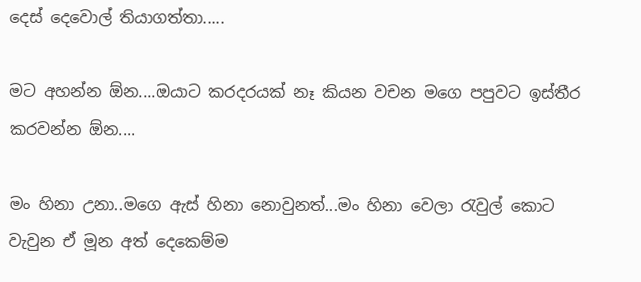දෙස් දෙවොල් තියාගත්තා.....

මට අහන්න ඕන....ඔයාට කරදරයක් නෑ කියන වචන මගෙ පපුවට ඉස්තීර කරවන්න ඕන....

මං හිනා උනා..මගෙ ඇස් හිනා නොවුනත්...මං හිනා වෙලා රැවුල් කොට වැවුන ඒ මූන අත් දෙකෙම්ම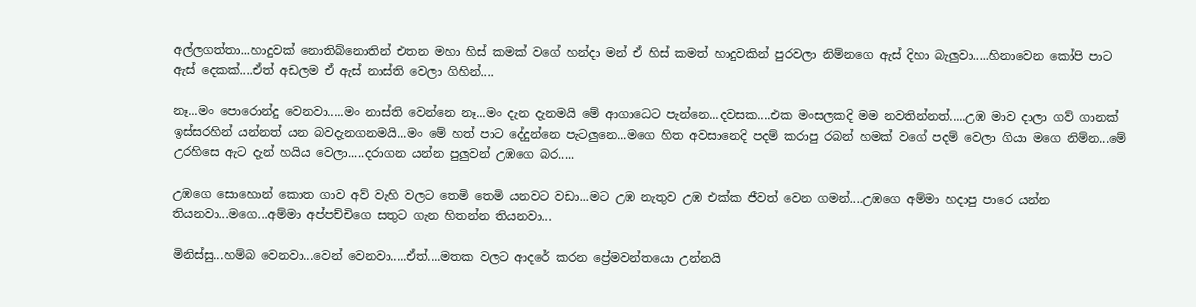අල්ලගත්තා...හාදුවක් නොතිබ්නොතින් එතන මහා හිස් කමක් වගේ හන්දා මන් ඒ හිස් කමත් හාදුවකින් පුරවලා නිම්නගෙ ඇස් දිහා බැලුවා.....හිනාවෙන කෝපි පාට ඇස් දෙකක්....ඒත් අඩලම ඒ ඇස් නාස්ති වෙලා ගිහින්....

නෑ...මං පොරොන්දු වෙනවා.....මං නාස්ති වෙන්නෙ නෑ...මං දැන දැනමයි මේ ආගාධෙට පැන්නෙ...දවසක....එක මංසලකදි මම නවතින්නත්.....උඹ මාව දාලා ගව් ගානක් ඉස්සරහින් යන්නත් යන බවදැනගනමයි...මං මේ හත් පාට දේදුන්නෙ පැටලුනෙ...මගෙ හිත අවසානෙදි පදම් කරාපු රබන් හමක් වගේ පදම් වෙලා ගියා මගෙ නිම්න...මේ උරහිසෙ ඇට දැන් හයිය වෙලා.....දරාගන යන්න පුලුවන් උඹගෙ බර.....

උඹගෙ සොහොන් කොත ගාව අව් වැහි වලට තෙමි තෙමි යනවට වඩා...මට උඹ නැතුව උඹ එක්ක ජීවත් වෙන ගමන්....උඹගෙ අම්මා හදාපු පාරෙ යන්න තියනවා...මගෙ...අම්මා අප්පච්චිගෙ සතුට ගැන හිතන්න තියනවා...

මිනිස්සු...හම්බ වෙනවා...වෙන් වෙනවා.....ඒත්....මතක වලට ආදරේ කරන ප්‍රේමවන්තයො උන්නයි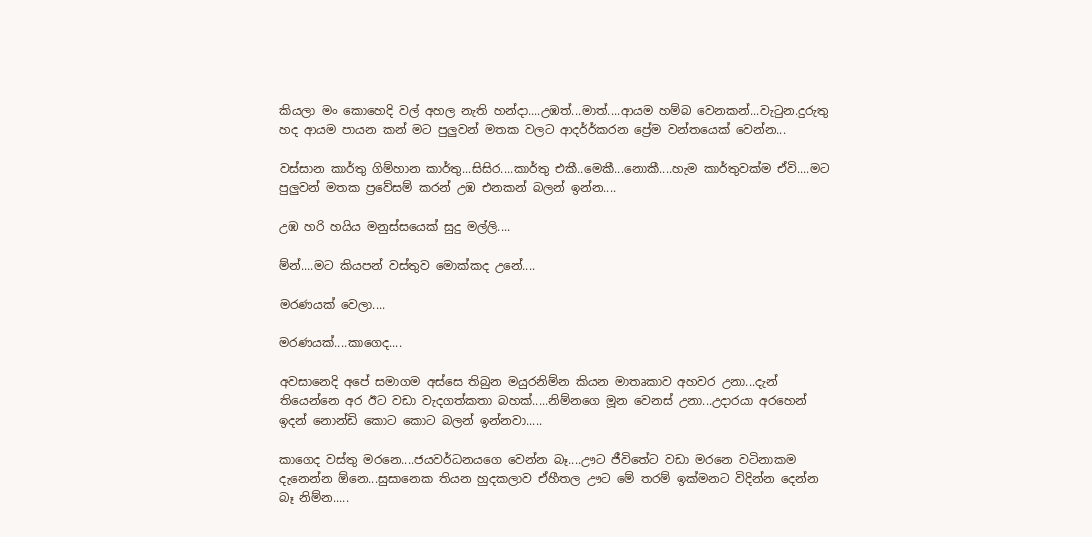කියලා මං කොහෙදි වල් අහල නැති හන්දා....උඹත්...මාත්....ආයම හම්බ වෙනකන්...වැටුන.දුරුතු හද ආයම පායන කන් මට පුලුවන් මතක වලට ආදර්‍ර්කරන ප්‍රේම වන්තයෙක් වෙන්න...

වස්සාන කාර්තු ගිම්හාන කාර්තු...සිසිර....කාර්තු එකී..මෙකී...නොකී....හැම කාර්තුවක්ම ඒවි....මට පුලුවන් මතක ප්‍රවේසම් කරන් උඹ එනකන් බලන් ඉන්න....

උඹ හරි හයිය මනුස්සයෙක් සුදු මල්ලි....

ම්න්....මට කියපන් වස්තුව මොක්කද උනේ....

මරණයක් වෙලා....

මරණයක්....කාගෙද....

අවසානෙදි අපේ සමාගම අස්සෙ තිබුන මයුරනිම්න කියන මාතෘකාව අහවර උනා...දැන් තියෙන්නෙ අර ඊට වඩා වැදගත්කතා බහක්.....නිම්නගෙ මූන වෙනස් උනා...උදාරයා අරහෙන් ඉදන් නොන්ඩි කොට කොට බලන් ඉන්නවා.....

කාගෙද වස්තු මරනෙ....ජයවර්ධනයගෙ වෙන්න බෑ....ඌට ජීවිතේට වඩා මරනෙ වටිනාකම දැනෙන්න ඕනෙ...සුසානෙක තියන හුදකලාව ඒහීතල ඌට මේ තරම් ඉක්මනට විදින්න දෙන්න බෑ නිම්න.....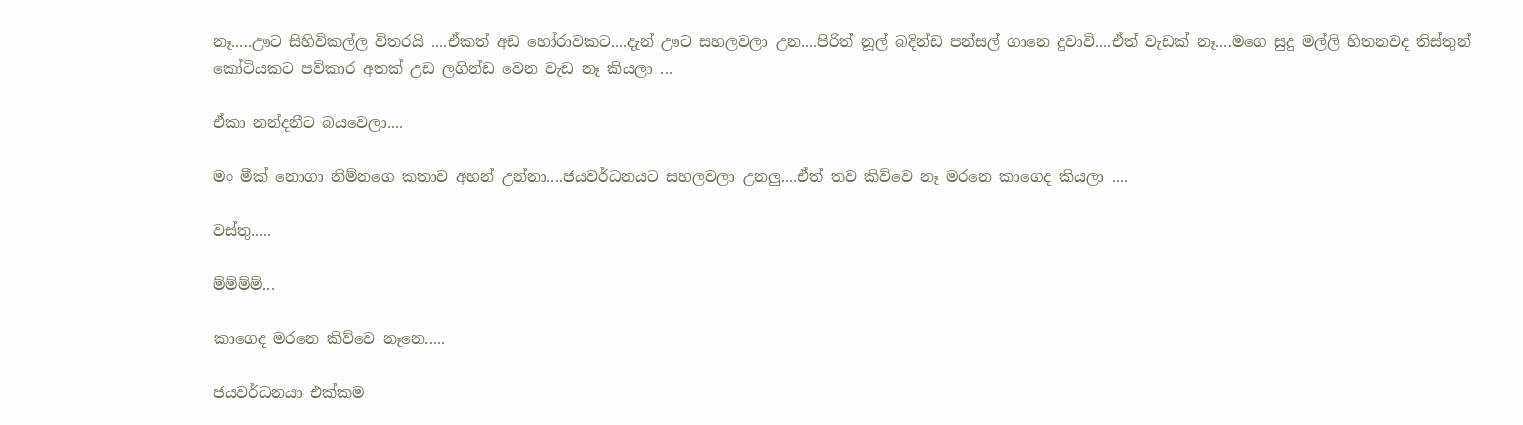නෑ.....ඌට සිහිවිකල්ල විතරයි ....ඒකත් අඩ හෝරාවකට....දැන් ඌට සහලවලා උන....පිරිත් නූල් බදින්ඩ පන්සල් ගානෙ දුවාවි....ඒත් වැඩක් නෑ....මගෙ සුදු මල්ලි හිතනවද තිස්තුන් කෝටියකට පව්කාර අතක් උඩ ලගින්ඩ වෙන වැඩ නෑ කියලා ...

ඒකා නන්දනීට බයවෙලා....

මං මීක් නොගා නිම්නගෙ කතාව අහන් උන්නා....ජයවර්ධනයට සහලවලා උනලු....ඒත් තව කිව්වෙ නෑ මරනෙ කාගෙද කියලා ....

වස්තු.....

ම්ම්ම්ම්...

කාගෙද මරනෙ කිව්වෙ නෑනෙ.....

ජයවර්ධනයා එක්කම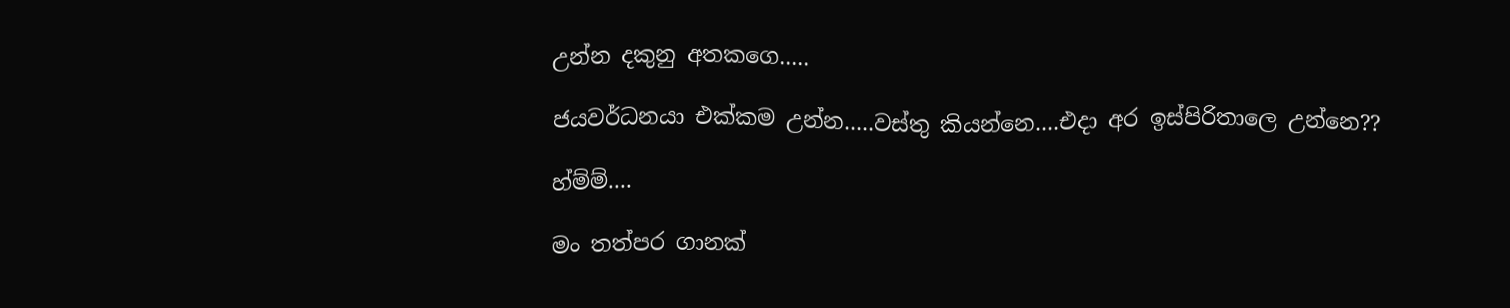උන්න දකුනු අතකගෙ.....

ජයවර්ධනයා එක්කම උන්න.....වස්තු කියන්නෙ....එදා අර ඉස්පිරිතාලෙ උන්නෙ??

හ්ම්ම්....

මං තත්පර ගානක්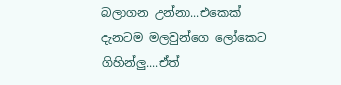බලාගන උන්නා...එකෙක් දැනටම මලවුන්ගෙ ලෝකෙට ගිහින්ලු....ඒත්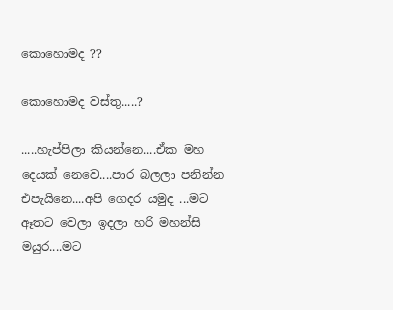කොහොමද ??

කොහොමද වස්තු.....?

.....හැප්පිලා කියන්නෙ....ඒක මහ දෙයක් නෙවෙ....පාර බලලා පනින්න එපැයිනෙ....අපි ගෙදර යමුද ...මට ඈතට වෙලා ඉදලා හරි මහන්සි මයුර....මට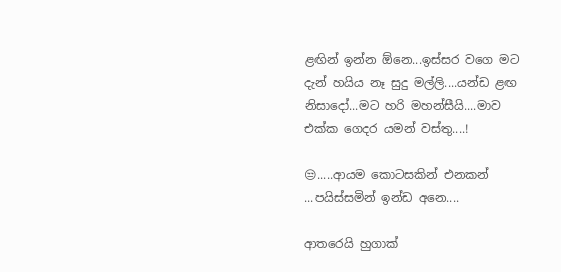ළඟින් ඉන්න ඕනෙ...ඉස්සර වගෙ මට දැන් හයිය නෑ සුදු මල්ලි....යන්ඩ ළඟ නිසාදෝ...මට හරි මහන්සීයි....මාව එක්ක ගෙදර යමන් වස්තු....!

😒.....ආයම කොටසකින් එනකන් ...පයිස්සමින් ඉන්ඩ අනෙ....

ආතරෙයි හුගාක්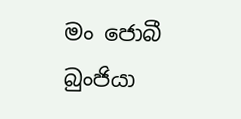මං ජොබී බුංජියා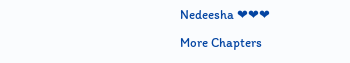Nedeesha ❤❤❤

More Chapters